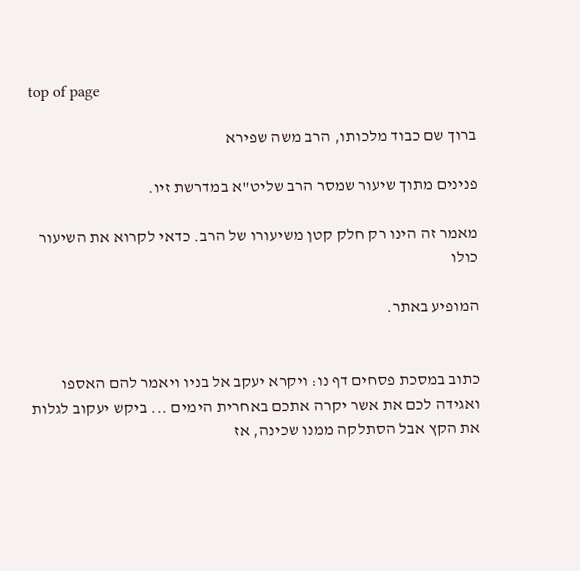top of page

ברוך שם כבוד מלכותו, הרב משה שפירא

פנינים מתוך שיעור שמסר הרב שליט"א במדרשת זיו.

מאמר זה הינו רק חלק קטן משיעורו של הרב. כדאי לקרוא את השיעור כולו

המופיע באתר.


כתוב במסכת פסחים דף נו: ויקרא יעקב אל בניו ויאמר להם האספו ואגידה לכם את אשר יקרה אתכם באחרית הימים ... ביקש יעקוב לגלות את הקץ אבל הסתלקה ממנו שכינה, אז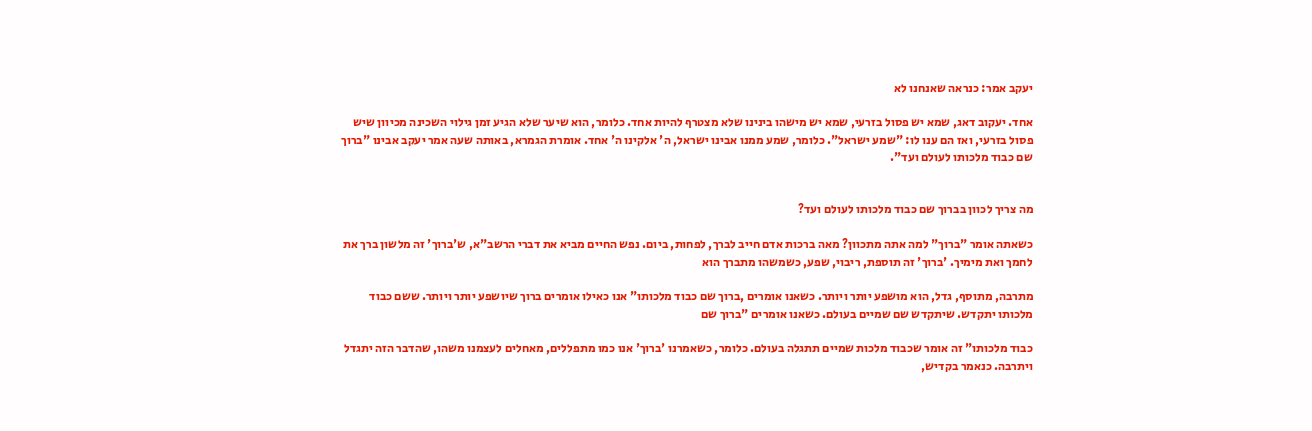יעקב אמר: כנראה שאנחנו לא

אחד. יעקוב דאג, שמא יש פסול בזרעי, שמא יש מישהו בינינו שלא מצטרף להיות אחד. כלומר, הוא שיער שלא הגיע זמן גילוי השכינה מכיוון שיש פסול בזרעי, ואז הם ענו לו: "שמע ישראל". כלומר, שמע ממנו אבינו ישראל, ה' אלקינו ה' אחד. אומרת הגמרא, באותה שעה אמר יעקב אבינו "ברוך שם כבוד מלכותו לעולם ועד".


מה צריך לכוון בברוך שם כבוד מלכותו לעולם ועד?

כשאתה אומר "ברוך" למה אתה מתכוון? מאה ברכות אדם חייב לברך, לפחות, ביום. נפש החיים מביא את דברי הרשב"א, ש'ברוך' זה מלשון ברך את לחמך ואת מימיך. 'ברוך' זה תוספת, ריבוי, שפע, כשמשהו מתברך הוא

מתרבה, מתוסף, גדל, הוא מושפע יותר ויותר. כשאנו אומרים ,ברוך שם כבוד מלכותו" אנו כאילו אומרים ברוך שיושפע יותר ויותר. ששם כבוד מלכותו יתקדש. שיתקדש שם שמיים בעולם. כשאנו אומרים "ברוך שם

כבוד מלכותו" זה אומר שכבוד מלכות שמיים תתגלה בעולם. כלומר, כשאמרנו 'ברוך' אנו כמו מתפללים, מאחלים לעצמנו משהו, שהדבר הזה יתגדל ויתרבה. כנאמר בקדיש,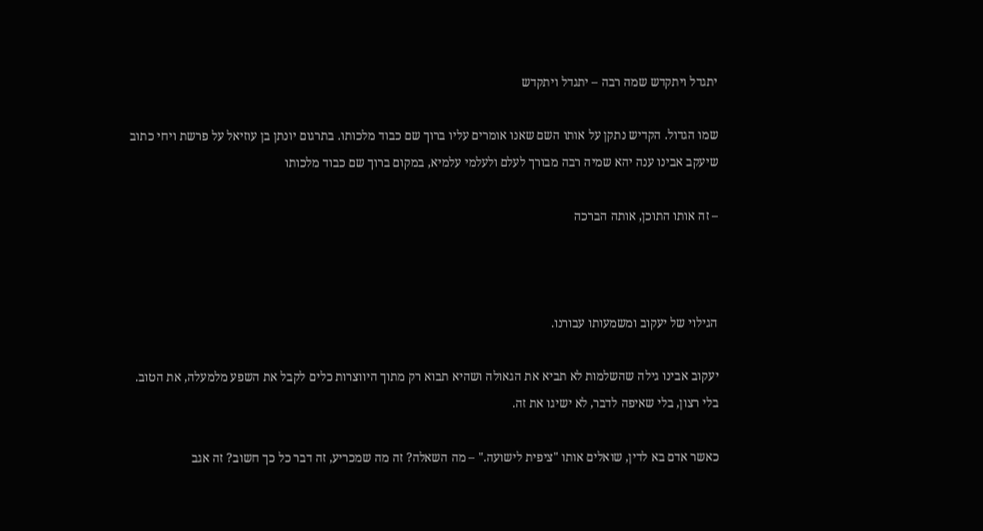יתגדל ויתקדש שמה רבה – יתגדל ויתקדש

שמו הגדול. הקדיש נתקן על אותו השם שאנו אומרים עליו ברוך שם כבוד מלכותו. בתרגום יונתן בן עוזיאל על פרשת ויחי כתוב שיעקב אבינו ענה יהא שמיה רבה מבורך לעלם ולעלמי עלמיא, במקום ברוך שם כבוד מלכותו

– זה אותו התוכן, אותה הברכה



הגילוי של יעקוב ומשמעותו עבורנו.

יעקוב אבינו גילה שהשלמות לא תביא את הגאולה ושהיא תבוא רק מתוך היווצרות כלים לקבל את השפע מלמעלה, את הטוב. בלי רצון, בלי שאיפה לדבר, לא ישיגו את זה.

כאשר אדם בא לדין, שואלים אותו "ציפית לישועה." – מה השאלה? זה מה שמכריע, זה דבר כל כך חשוב? זה אגב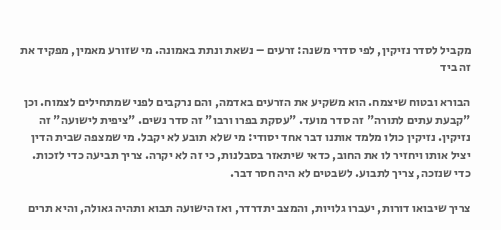מקביל לסדר נזיקין, לפי סדרי משנה: זרעים – נשאת ונתת באמונה. מי שזורע מאמין, מפקיד את זה ביד

הבורא ובטוח שיצמח. הוא משקיע את הזרעים באדמה, והם נרקבים לפני שמתחילים לצמוח. וכן "קבעת עתים לתורה" זה סדר מועד. "עסקת בפרו ורבו" זה סדר נשים. "ציפית לישועה" זה נזיקין. נזיקין כולו מלמד אותנו דבר אחד יסודי: מי שלא תובע לא יקבל. מי שמצפה שבית הדין יציל אותו ויחזיר לו את החוב, כדאי שיתאזר בסבלנות, כי זה לא יקרה. צריך תביעה כדי לזכות. כדי שנזכה, צריך לתבוע. לשבטים לא היה חסר דבר.

צריך שיבואו דורות, יעברו גלויות, והמצב יתדרדר, ואז הישועה תבוא ותהיה גאולה, והיא תרים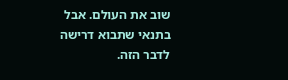שוב את העולם. אבל בתנאי שתבוא דרישה לדבר הזה.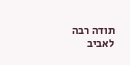תודה רבה לאביב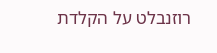רוזנבלט על הקלדת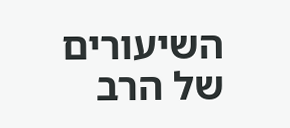השיעורים של הרב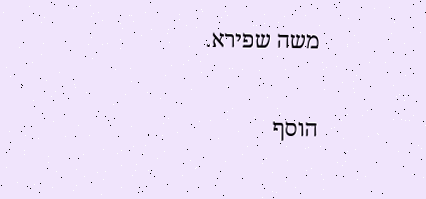משה שפירא.

הוסף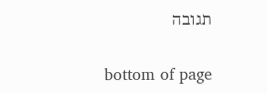תגובה

bottom of page